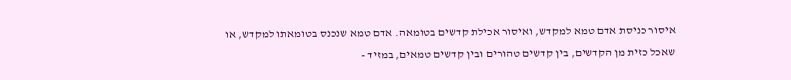איסור כניסת אדם טמא למקדש, ואיסור אכילת קדשים בטומאה. אדם טמא שנכנס בטומאתו למקדש, או שאכל כזית מן הקדשים, בין קדשים טהורים ובין קדשים טמאים, במזיד -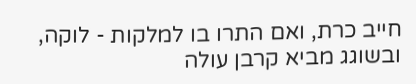חייב כרת, ואם התרו בו למלקות - לוקה, ובשוגג מביא קרבן עולה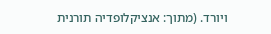ויורד. (מתוך: אנציקלופדיה תורנית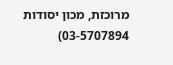מרוכזת, מכון יסודות 03-5707894)